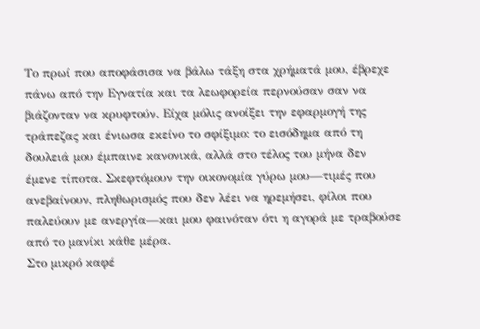Το πρωί που αποφάσισα να βάλω τάξη στα χρήματά μου, έβρεχε πάνω από την Εγνατία και τα λεωφορεία περνούσαν σαν να βιάζονταν να κρυφτούν. Είχα μόλις ανοίξει την εφαρμογή της τράπεζας και ένιωσα εκείνο το σφίξιμο: το εισόδημα από τη δουλειά μου έμπαινε κανονικά, αλλά στο τέλος του μήνα δεν έμενε τίποτα. Σκεφτόμουν την οικονομία γύρω μου—τιμές που ανεβαίνουν, πληθωρισμός που δεν λέει να ηρεμήσει, φίλοι που παλεύουν με ανεργία—και μου φαινόταν ότι η αγορά με τραβούσε από το μανίκι κάθε μέρα.
Στο μικρό καφέ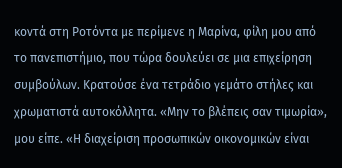κοντά στη Ροτόντα με περίμενε η Μαρίνα, φίλη μου από το πανεπιστήμιο, που τώρα δουλεύει σε μια επιχείρηση συμβούλων. Κρατούσε ένα τετράδιο γεμάτο στήλες και χρωματιστά αυτοκόλλητα. «Μην το βλέπεις σαν τιμωρία», μου είπε. «Η διαχείριση προσωπικών οικονομικών είναι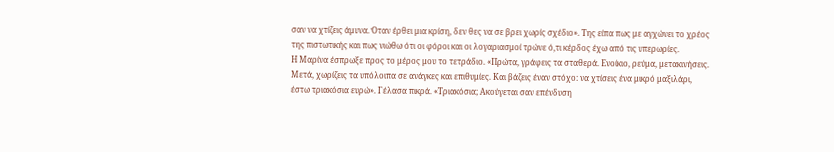σαν να χτίζεις άμυνα. Όταν έρθει μια κρίση, δεν θες να σε βρει χωρίς σχέδιο». Της είπα πως με αγχώνει το χρέος της πιστωτικής και πως νιώθω ότι οι φόροι και οι λογαριασμοί τρώνε ό,τι κέρδος έχω από τις υπερωρίες.
Η Μαρίνα έσπρωξε προς το μέρος μου το τετράδιο. «Πρώτα, γράφεις τα σταθερά. Ενοίκιο, ρεύμα, μετακινήσεις. Μετά, χωρίζεις τα υπόλοιπα σε ανάγκες και επιθυμίες. Και βάζεις έναν στόχο: να χτίσεις ένα μικρό μαξιλάρι, έστω τριακόσια ευρώ». Γέλασα πικρά. «Τριακόσια; Ακούγεται σαν επένδυση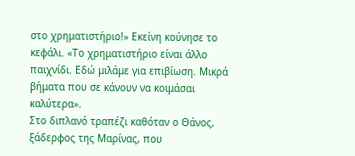στο χρηματιστήριο!» Εκείνη κούνησε το κεφάλι. «Το χρηματιστήριο είναι άλλο παιχνίδι. Εδώ μιλάμε για επιβίωση. Μικρά βήματα που σε κάνουν να κοιμάσαι καλύτερα».
Στο διπλανό τραπέζι καθόταν ο Θάνος, ξάδερφος της Μαρίνας, που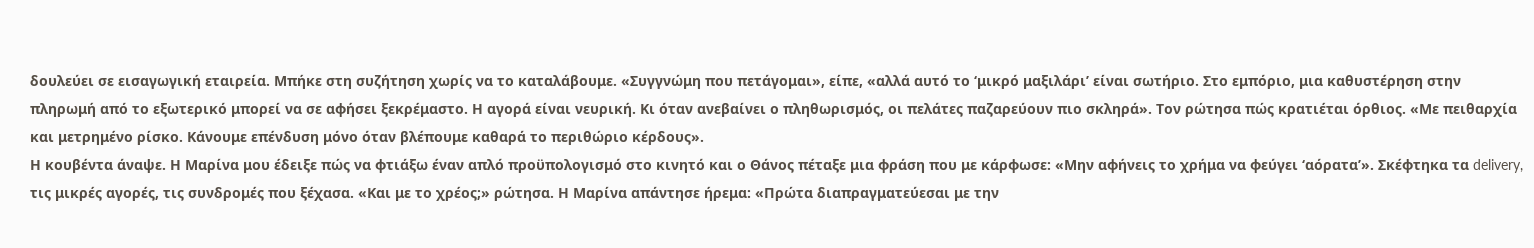δουλεύει σε εισαγωγική εταιρεία. Μπήκε στη συζήτηση χωρίς να το καταλάβουμε. «Συγγνώμη που πετάγομαι», είπε, «αλλά αυτό το ‘μικρό μαξιλάρι’ είναι σωτήριο. Στο εμπόριο, μια καθυστέρηση στην πληρωμή από το εξωτερικό μπορεί να σε αφήσει ξεκρέμαστο. Η αγορά είναι νευρική. Κι όταν ανεβαίνει ο πληθωρισμός, οι πελάτες παζαρεύουν πιο σκληρά». Τον ρώτησα πώς κρατιέται όρθιος. «Με πειθαρχία και μετρημένο ρίσκο. Κάνουμε επένδυση μόνο όταν βλέπουμε καθαρά το περιθώριο κέρδους».
Η κουβέντα άναψε. Η Μαρίνα μου έδειξε πώς να φτιάξω έναν απλό προϋπολογισμό στο κινητό και ο Θάνος πέταξε μια φράση που με κάρφωσε: «Μην αφήνεις το χρήμα να φεύγει ‘αόρατα’». Σκέφτηκα τα delivery, τις μικρές αγορές, τις συνδρομές που ξέχασα. «Και με το χρέος;» ρώτησα. Η Μαρίνα απάντησε ήρεμα: «Πρώτα διαπραγματεύεσαι με την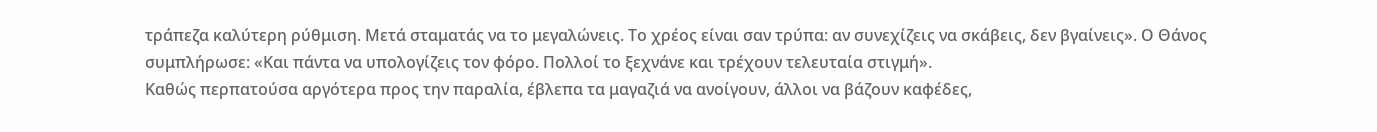τράπεζα καλύτερη ρύθμιση. Μετά σταματάς να το μεγαλώνεις. Το χρέος είναι σαν τρύπα: αν συνεχίζεις να σκάβεις, δεν βγαίνεις». Ο Θάνος συμπλήρωσε: «Και πάντα να υπολογίζεις τον φόρο. Πολλοί το ξεχνάνε και τρέχουν τελευταία στιγμή».
Καθώς περπατούσα αργότερα προς την παραλία, έβλεπα τα μαγαζιά να ανοίγουν, άλλοι να βάζουν καφέδες,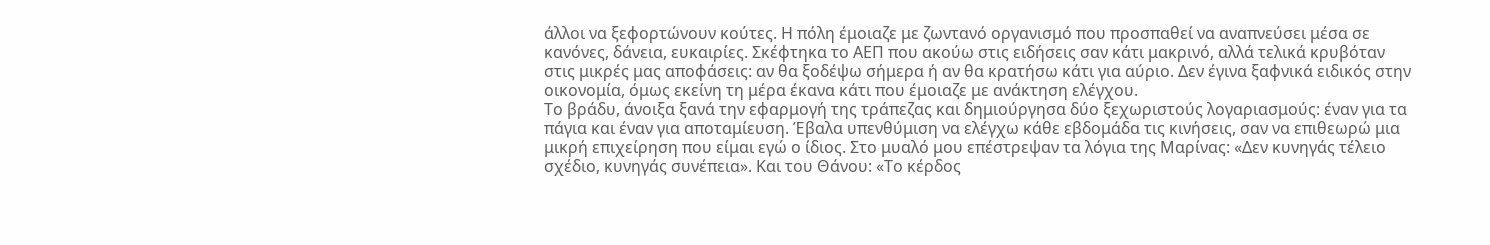άλλοι να ξεφορτώνουν κούτες. Η πόλη έμοιαζε με ζωντανό οργανισμό που προσπαθεί να αναπνεύσει μέσα σε κανόνες, δάνεια, ευκαιρίες. Σκέφτηκα το ΑΕΠ που ακούω στις ειδήσεις σαν κάτι μακρινό, αλλά τελικά κρυβόταν στις μικρές μας αποφάσεις: αν θα ξοδέψω σήμερα ή αν θα κρατήσω κάτι για αύριο. Δεν έγινα ξαφνικά ειδικός στην οικονομία, όμως εκείνη τη μέρα έκανα κάτι που έμοιαζε με ανάκτηση ελέγχου.
Το βράδυ, άνοιξα ξανά την εφαρμογή της τράπεζας και δημιούργησα δύο ξεχωριστούς λογαριασμούς: έναν για τα πάγια και έναν για αποταμίευση. Έβαλα υπενθύμιση να ελέγχω κάθε εβδομάδα τις κινήσεις, σαν να επιθεωρώ μια μικρή επιχείρηση που είμαι εγώ ο ίδιος. Στο μυαλό μου επέστρεψαν τα λόγια της Μαρίνας: «Δεν κυνηγάς τέλειο σχέδιο, κυνηγάς συνέπεια». Και του Θάνου: «Το κέρδος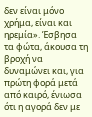δεν είναι μόνο χρήμα, είναι και ηρεμία». Έσβησα τα φώτα, άκουσα τη βροχή να δυναμώνει και, για πρώτη φορά μετά από καιρό, ένιωσα ότι η αγορά δεν με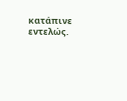κατάπινε εντελώς.